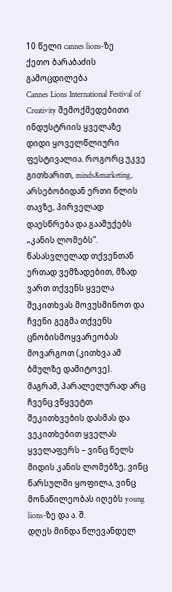10 წელი cannes lions-ზე
ქეთო ბარაბაძის გამოცდილება
Cannes Lions International Festival of Creativity შემოქმედებითი ინდუსტრიის ყველაზე დიდი ყოველწლიური ფესტივალია. როგორც უკვე გითხარით, minds&marketing, არსებობიდან ერთი წლის თავზე, პირველად დაესწრება და გააშუქებს „კანის ლომებს“. წასასვლელად თქვენთან ერთად ვემზადებით, მზად ვართ თქვენს ყველა შეკითხვას მოვუსმინოთ და ჩვენი გეგმა თქვენს ცნობისმოყვარეობას მოვარგოთ (კითხვა ამ ბმულზე დამიტოვე).
მაგრამ, პარალელურად არც ჩვენც ვწყვეტთ შეკითხვების დასმას და ვეკითხებით ყველას ყველაფერს – ვინც წელს მიდის კანის ლომებზე, ვინც წარსულში ყოფილა, ვინც მონაწილეობას იღებს young lions-ზე და ა. შ.
დღეს მინდა წლევანდელ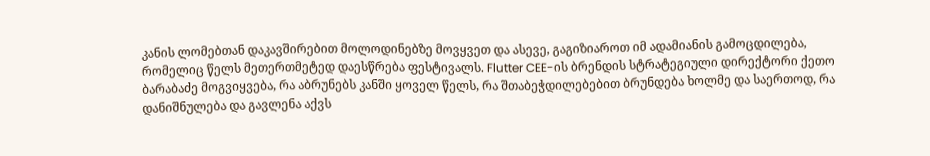კანის ლომებთან დაკავშირებით მოლოდინებზე მოვყვეთ და ასევე, გაგიზიაროთ იმ ადამიანის გამოცდილება, რომელიც წელს მეთერთმეტედ დაესწრება ფესტივალს. Flutter CEE-ის ბრენდის სტრატეგიული დირექტორი ქეთო ბარაბაძე მოგვიყვება, რა აბრუნებს კანში ყოველ წელს, რა შთაბეჭდილებებით ბრუნდება ხოლმე და საერთოდ, რა დანიშნულება და გავლენა აქვს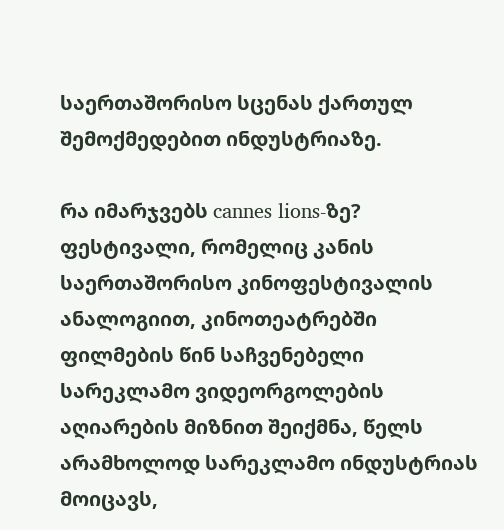საერთაშორისო სცენას ქართულ შემოქმედებით ინდუსტრიაზე.

რა იმარჯვებს cannes lions-ზე?
ფესტივალი, რომელიც კანის საერთაშორისო კინოფესტივალის ანალოგიით, კინოთეატრებში ფილმების წინ საჩვენებელი სარეკლამო ვიდეორგოლების აღიარების მიზნით შეიქმნა, წელს არამხოლოდ სარეკლამო ინდუსტრიას მოიცავს,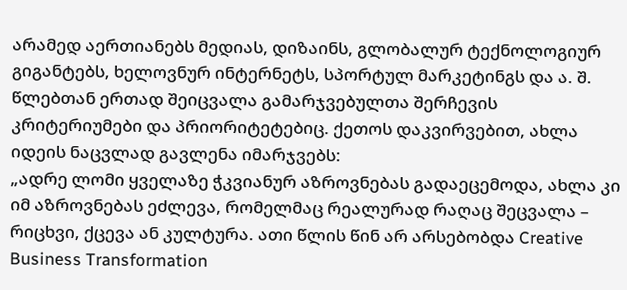არამედ აერთიანებს მედიას, დიზაინს, გლობალურ ტექნოლოგიურ გიგანტებს, ხელოვნურ ინტერნეტს, სპორტულ მარკეტინგს და ა. შ.
წლებთან ერთად შეიცვალა გამარჯვებულთა შერჩევის კრიტერიუმები და პრიორიტეტებიც. ქეთოს დაკვირვებით, ახლა იდეის ნაცვლად გავლენა იმარჯვებს:
„ადრე ლომი ყველაზე ჭკვიანურ აზროვნებას გადაეცემოდა, ახლა კი იმ აზროვნებას ეძლევა, რომელმაც რეალურად რაღაც შეცვალა – რიცხვი, ქცევა ან კულტურა. ათი წლის წინ არ არსებობდა Creative Business Transformation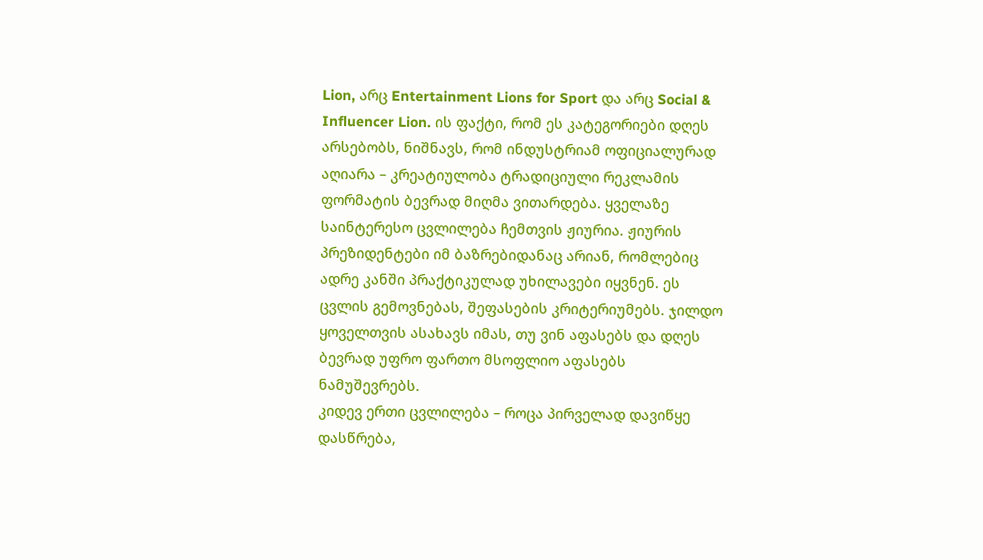Lion, არც Entertainment Lions for Sport და არც Social & Influencer Lion. ის ფაქტი, რომ ეს კატეგორიები დღეს არსებობს, ნიშნავს, რომ ინდუსტრიამ ოფიციალურად აღიარა – კრეატიულობა ტრადიციული რეკლამის ფორმატის ბევრად მიღმა ვითარდება. ყველაზე საინტერესო ცვლილება ჩემთვის ჟიურია. ჟიურის პრეზიდენტები იმ ბაზრებიდანაც არიან, რომლებიც ადრე კანში პრაქტიკულად უხილავები იყვნენ. ეს ცვლის გემოვნებას, შეფასების კრიტერიუმებს. ჯილდო ყოველთვის ასახავს იმას, თუ ვინ აფასებს და დღეს ბევრად უფრო ფართო მსოფლიო აფასებს ნამუშევრებს.
კიდევ ერთი ცვლილება – როცა პირველად დავიწყე დასწრება,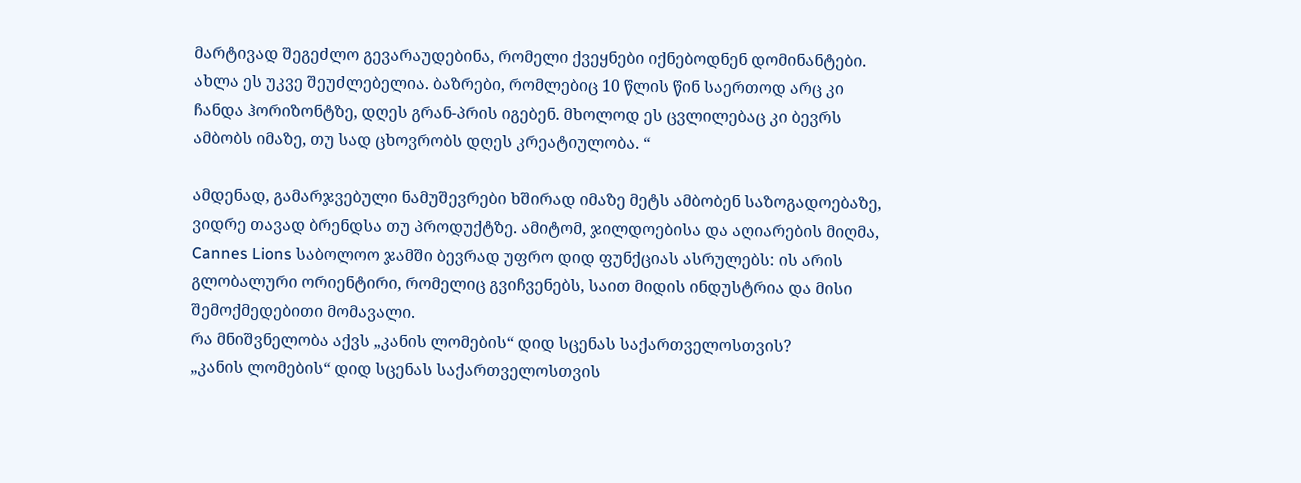მარტივად შეგეძლო გევარაუდებინა, რომელი ქვეყნები იქნებოდნენ დომინანტები. ახლა ეს უკვე შეუძლებელია. ბაზრები, რომლებიც 10 წლის წინ საერთოდ არც კი ჩანდა ჰორიზონტზე, დღეს გრან-პრის იგებენ. მხოლოდ ეს ცვლილებაც კი ბევრს ამბობს იმაზე, თუ სად ცხოვრობს დღეს კრეატიულობა. “

ამდენად, გამარჯვებული ნამუშევრები ხშირად იმაზე მეტს ამბობენ საზოგადოებაზე, ვიდრე თავად ბრენდსა თუ პროდუქტზე. ამიტომ, ჯილდოებისა და აღიარების მიღმა, Cannes Lions საბოლოო ჯამში ბევრად უფრო დიდ ფუნქციას ასრულებს: ის არის გლობალური ორიენტირი, რომელიც გვიჩვენებს, საით მიდის ინდუსტრია და მისი შემოქმედებითი მომავალი.
რა მნიშვნელობა აქვს „კანის ლომების“ დიდ სცენას საქართველოსთვის?
„კანის ლომების“ დიდ სცენას საქართველოსთვის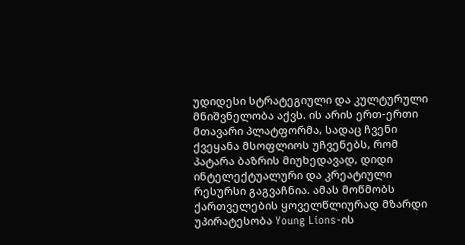უდიდესი სტრატეგიული და კულტურული მნიშვნელობა აქვს. ის არის ერთ-ერთი მთავარი პლატფორმა, სადაც ჩვენი ქვეყანა მსოფლიოს უჩვენებს, რომ პატარა ბაზრის მიუხედავად, დიდი ინტელექტუალური და კრეატიული რესურსი გაგვაჩნია. ამას მოწმობს ქართველების ყოველწლიურად მზარდი უპირატესობა Young Lions-ის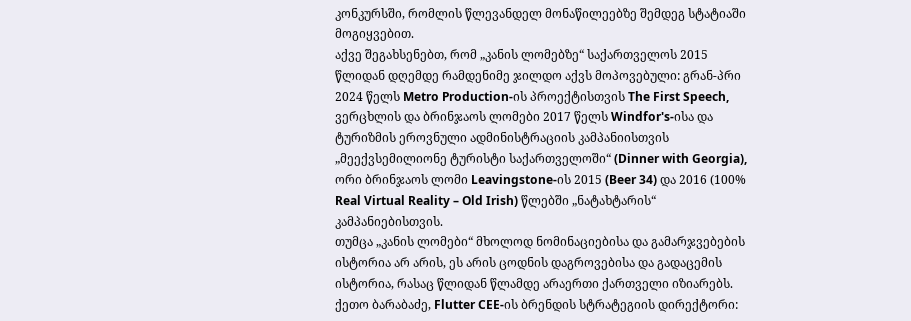კონკურსში, რომლის წლევანდელ მონაწილეებზე შემდეგ სტატიაში მოგიყვებით.
აქვე შეგახსენებთ, რომ „კანის ლომებზე“ საქართველოს 2015 წლიდან დღემდე რამდენიმე ჯილდო აქვს მოპოვებული: გრან-პრი 2024 წელს Metro Production-ის პროექტისთვის The First Speech, ვერცხლის და ბრინჯაოს ლომები 2017 წელს Windfor's-ისა და ტურიზმის ეროვნული ადმინისტრაციის კამპანიისთვის „მეექვსემილიონე ტურისტი საქართველოში“ (Dinner with Georgia), ორი ბრინჯაოს ლომი Leavingstone-ის 2015 (Beer 34) და 2016 (100% Real Virtual Reality – Old Irish) წლებში „ნატახტარის“ კამპანიებისთვის.
თუმცა „კანის ლომები“ მხოლოდ ნომინაციებისა და გამარჯვებების ისტორია არ არის, ეს არის ცოდნის დაგროვებისა და გადაცემის ისტორია, რასაც წლიდან წლამდე არაერთი ქართველი იზიარებს.
ქეთო ბარაბაძე, Flutter CEE-ის ბრენდის სტრატეგიის დირექტორი: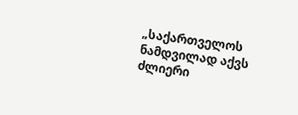„საქართველოს ნამდვილად აქვს ძლიერი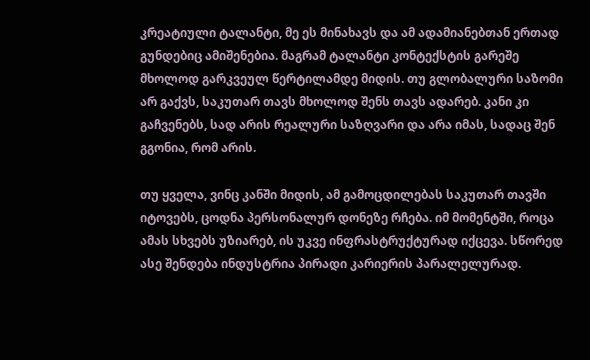კრეატიული ტალანტი, მე ეს მინახავს და ამ ადამიანებთან ერთად გუნდებიც ამიშენებია. მაგრამ ტალანტი კონტექსტის გარეშე მხოლოდ გარკვეულ წერტილამდე მიდის. თუ გლობალური საზომი არ გაქვს, საკუთარ თავს მხოლოდ შენს თავს ადარებ. კანი კი გაჩვენებს, სად არის რეალური საზღვარი და არა იმას, სადაც შენ გგონია, რომ არის.

თუ ყველა, ვინც კანში მიდის, ამ გამოცდილებას საკუთარ თავში იტოვებს, ცოდნა პერსონალურ დონეზე რჩება. იმ მომენტში, როცა ამას სხვებს უზიარებ, ის უკვე ინფრასტრუქტურად იქცევა. სწორედ ასე შენდება ინდუსტრია პირადი კარიერის პარალელურად.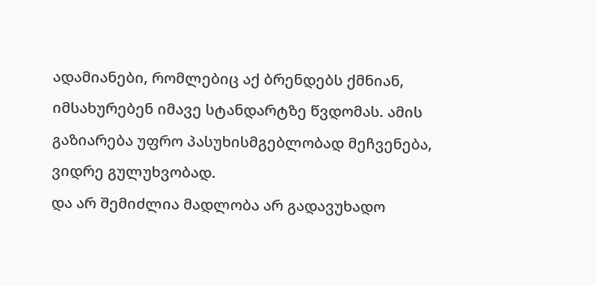ადამიანები, რომლებიც აქ ბრენდებს ქმნიან, იმსახურებენ იმავე სტანდარტზე წვდომას. ამის გაზიარება უფრო პასუხისმგებლობად მეჩვენება, ვიდრე გულუხვობად.
და არ შემიძლია მადლობა არ გადავუხადო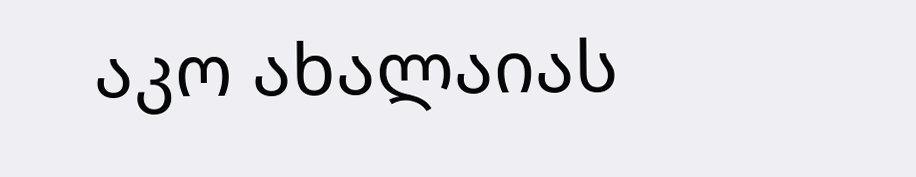აკო ახალაიას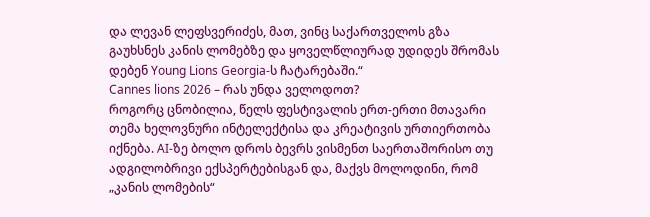და ლევან ლეფსვერიძეს, მათ, ვინც საქართველოს გზა გაუხსნეს კანის ლომებზე და ყოველწლიურად უდიდეს შრომას დებენ Young Lions Georgia-ს ჩატარებაში.“
Cannes lions 2026 – რას უნდა ველოდოთ?
როგორც ცნობილია, წელს ფესტივალის ერთ-ერთი მთავარი თემა ხელოვნური ინტელექტისა და კრეატივის ურთიერთობა იქნება. AI-ზე ბოლო დროს ბევრს ვისმენთ საერთაშორისო თუ ადგილობრივი ექსპერტებისგან და, მაქვს მოლოდინი, რომ „კანის ლომების“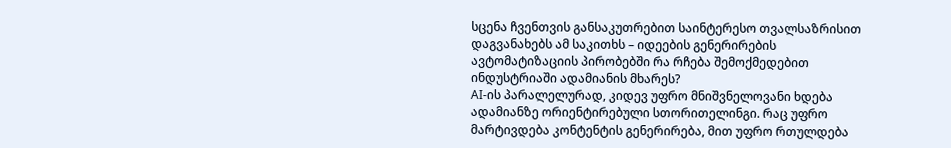სცენა ჩვენთვის განსაკუთრებით საინტერესო თვალსაზრისით დაგვანახებს ამ საკითხს – იდეების გენერირების ავტომატიზაციის პირობებში რა რჩება შემოქმედებით ინდუსტრიაში ადამიანის მხარეს?
AI-ის პარალელურად, კიდევ უფრო მნიშვნელოვანი ხდება ადამიანზე ორიენტირებული სთორითელინგი. რაც უფრო მარტივდება კონტენტის გენერირება, მით უფრო რთულდება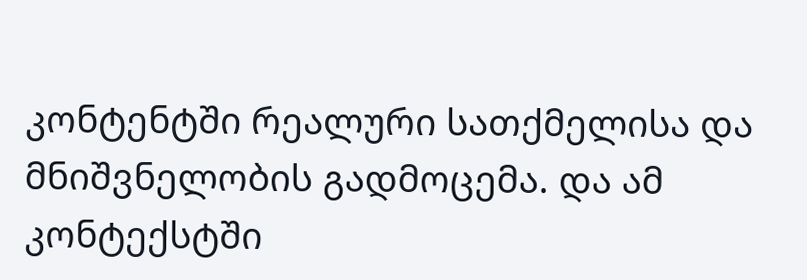კონტენტში რეალური სათქმელისა და მნიშვნელობის გადმოცემა. და ამ კონტექსტში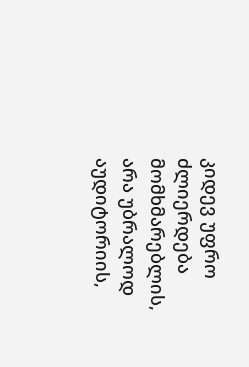კიდევ უფრო ძლიერდება მომხმარებლის, არა უბრალოდ აუდიტორიის,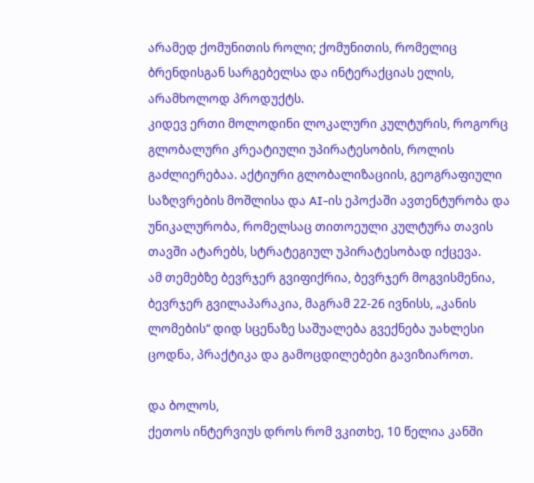არამედ ქომუნითის როლი; ქომუნითის, რომელიც ბრენდისგან სარგებელსა და ინტერაქციას ელის, არამხოლოდ პროდუქტს.
კიდევ ერთი მოლოდინი ლოკალური კულტურის, როგორც გლობალური კრეატიული უპირატესობის, როლის გაძლიერებაა. აქტიური გლობალიზაციის, გეოგრაფიული საზღვრების მოშლისა და AI-ის ეპოქაში ავთენტურობა და უნიკალურობა, რომელსაც თითოეული კულტურა თავის თავში ატარებს, სტრატეგიულ უპირატესობად იქცევა.
ამ თემებზე ბევრჯერ გვიფიქრია, ბევრჯერ მოგვისმენია, ბევრჯერ გვილაპარაკია, მაგრამ 22-26 ივნისს, „კანის ლომების“ დიდ სცენაზე საშუალება გვექნება უახლესი ცოდნა, პრაქტიკა და გამოცდილებები გავიზიაროთ.

და ბოლოს,
ქეთოს ინტერვიუს დროს რომ ვკითხე, 10 წელია კანში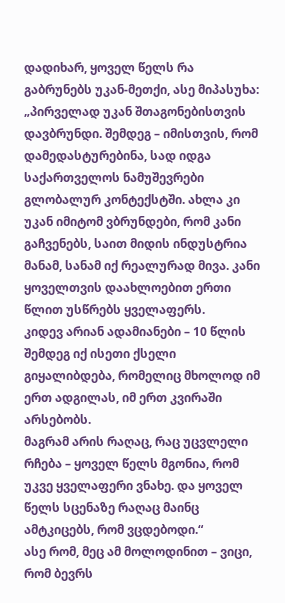დადიხარ, ყოველ წელს რა გაბრუნებს უკან-მეთქი, ასე მიპასუხა:
„პირველად უკან შთაგონებისთვის დავბრუნდი. შემდეგ – იმისთვის, რომ დამედასტურებინა, სად იდგა საქართველოს ნამუშევრები გლობალურ კონტექსტში. ახლა კი უკან იმიტომ ვბრუნდები, რომ კანი გაჩვენებს, საით მიდის ინდუსტრია მანამ, სანამ იქ რეალურად მივა. კანი ყოველთვის დაახლოებით ერთი წლით უსწრებს ყველაფერს.
კიდევ არიან ადამიანები – 10 წლის შემდეგ იქ ისეთი ქსელი გიყალიბდება, რომელიც მხოლოდ იმ ერთ ადგილას, იმ ერთ კვირაში არსებობს.
მაგრამ არის რაღაც, რაც უცვლელი რჩება – ყოველ წელს მგონია, რომ უკვე ყველაფერი ვნახე. და ყოველ წელს სცენაზე რაღაც მაინც ამტკიცებს, რომ ვცდებოდი.“
ასე რომ, მეც ამ მოლოდინით – ვიცი, რომ ბევრს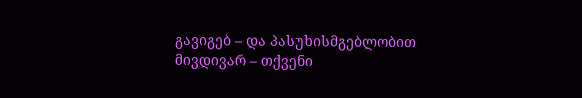გავიგებ – და პასუხისმგებლობით მივდივარ – თქვენი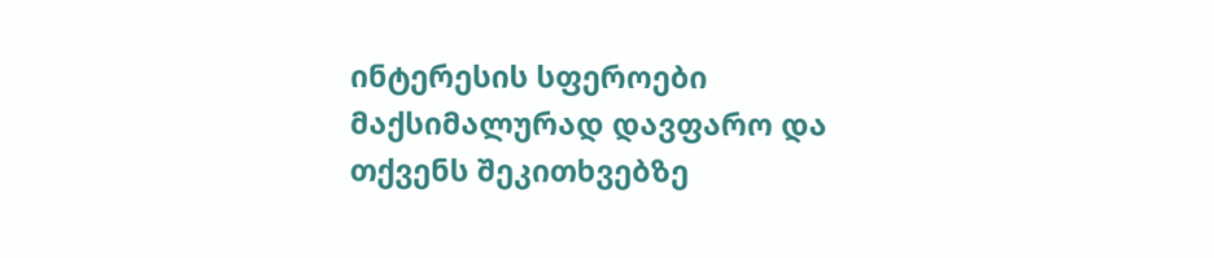ინტერესის სფეროები მაქსიმალურად დავფარო და თქვენს შეკითხვებზე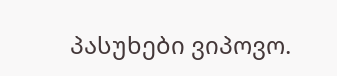პასუხები ვიპოვო.